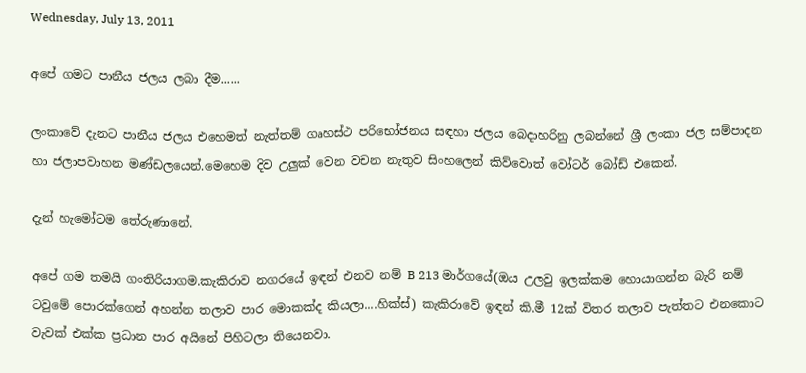Wednesday, July 13, 2011

අපේ ගමට පානීය ජලය ලබා දීම......

ලංකාවේ දැනට පානීය ජලය එහෙමත් නැත්තම් ගෘහස්ථ පරිභෝජනය සඳහා ජලය බෙදාහරිනු ලබන්නේ ශ්‍රී ලංකා ජල සම්පාදන හා ජලාපවාහන මණ්ඩලයෙන්.මෙහෙම දිව උලුක් වෙන වචන නැතුව සිංහලෙන් කිව්වොත් වෝටර් ‍‍බෝඩ් එකෙන්.

දැන් හැමෝටම තේරුණානේ.

අපේ ගම තමයි ගංති‍රියාගම.කැකිරාව නගරයේ ඉඳන් එනව නම් B 213 මාර්ගයේ(ඔය උලවු ඉලක්කම‍ හොයාගන්න බැරි නම් ටවුමේ පොරක්ගෙන් අහන්න තලාව පාර මොකක්ද කියලා....හික්ස්) කැකිරාවේ ඉඳන් කි.මී 12ක් විතර තලාව පැත්තට එනකොට වැවක් එක්ක ප්‍රධාන පාර අයිනේ පිහිටලා තියෙනවා.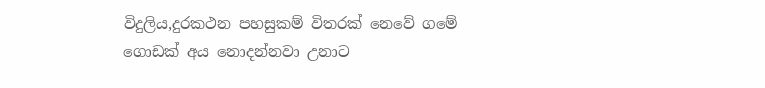විදුලිය,දුරකථන පහසුකම් විතරක් නෙවේ ගමේ ගොඩක් අය නොදන්නවා උනාට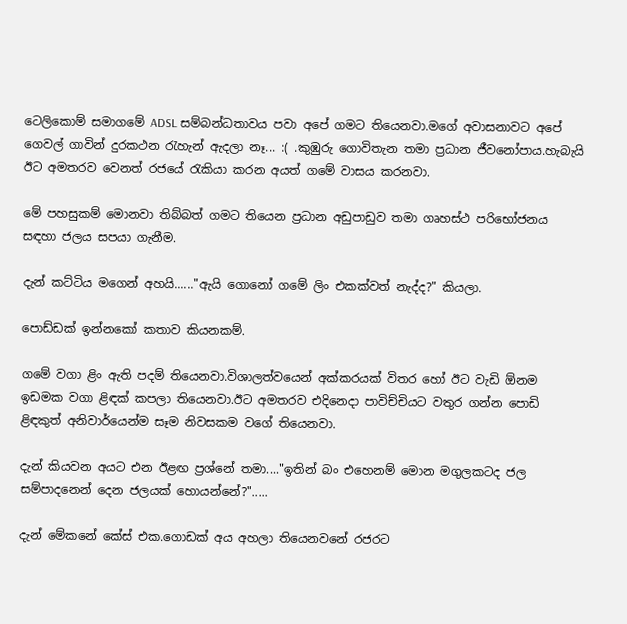ටෙලිකොම් සමාගමේ ADSL සම්බන්ධතාවය පවා අපේ ගමට තියෙනවා.මගේ අවාසනාවට අපේ ගෙවල් ගාවින් දුරකථන රැහැන් ඇදලා නෑ... :( .කුඹුරු ගොවිතැන තමා ප්‍රධාන ජීවනෝපාය.හැබැයි ඊට අමතරව වෙනත් රජයේ රැකියා කරන අයත් ගමේ වාසය කරනවා.

මේ පහසුකම් මොනවා තිබ්බත් ගමට තියෙන ප්‍රධාන අඩුපාඩුව තමා ගෘහස්ථ පරිභෝජනය සඳහා ජලය සපයා ගැ‍නීම.

දැන් කට්ටිය මගෙන් අහයි......"ඇයි ගොනෝ ගමේ ලිං එකක්වත් නැද්ද?" කියලා.

පොඩ්ඩක් ඉන්නකෝ කතාව කියනකම්.

ගමේ වගා ළිං ඇති පදම් තියෙනවා.විශාලත්වයෙන් අක්කරයක් විතර හෝ ඊට වැඩි ඕනම ඉඩමක වගා ළිඳක් කපලා තියෙනවා.ඊට අමතරව එදිනෙදා පාවිච්චියට වතුර ගන්න පොඩි ළිඳකුත් අනිවාර්යෙන්ම සෑම නිවසකම වගේ තියෙනවා.

දැන් කියවන අයට එන ඊළඟ ප්‍රශ්නේ තමා...."ඉතින් බං එහෙනම් මොන මගුලකටද ජල සම්පාදනෙන් දෙන ජලයක් හොයන්නේ?".....

දැන් මේකනේ කේස් එක.ගොඩක් අය අහලා තියෙනවනේ රජරට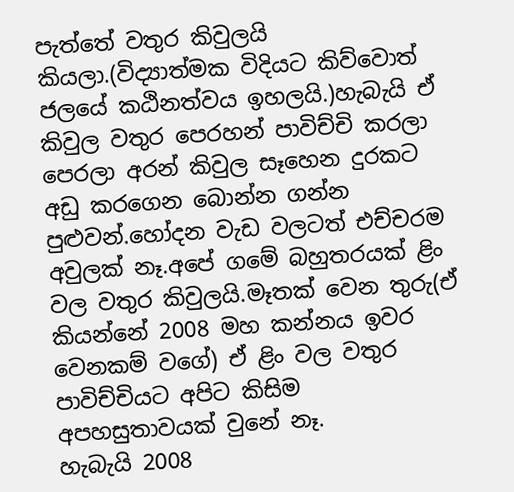පැත්තේ වතුර කිවුලයි කියලා.(විද්‍යාත්මක විදියට කිව්වොත් ජලයේ කඨිනත්වය ඉහලයි.)හැබැයි ඒ කිවුල වතුර පෙරහන් පාවිච්චි කරලා පෙරලා අරන් කිවුල සෑහෙන දුරකට අඩු කරගෙන බොන්න ගන්න පුළුවන්.හෝදන වැඩ වලටත් එච්චරම අවුලක් නෑ.අපේ ගමේ බහුතරයක් ළිං වල වතුර කිවුලයි.මෑතක් වෙන තුරු(ඒ කියන්නේ 2008 මහ කන්නය ඉවර වෙනකම් වගේ) ඒ ළිං වල වතුර පාවිච්චියට අපිට කිසිම අපහසුතාවයක් වුනේ නෑ.
හැබැයි 2008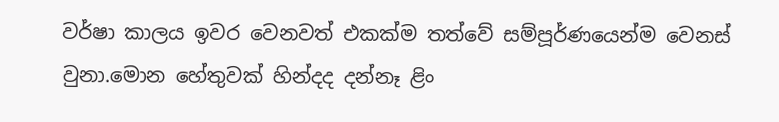වර්ෂා කාලය ඉවර වෙනවත් එකක්ම තත්වේ සම්පූර්ණයෙන්ම වෙනස් වුනා.මොන හේතුවක් හින්දද දන්නෑ ළිං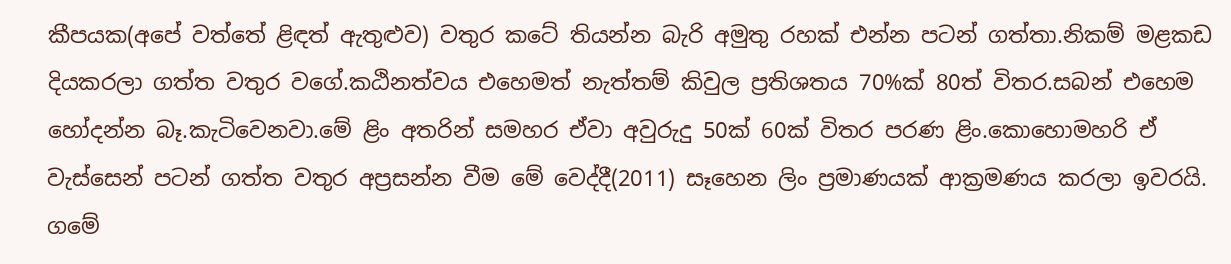කීපයක(අපේ වත්තේ ළිඳත් ඇතුළුව) වතුර කටේ තියන්න බැරි අමුතු රහක් එන්න පටන් ගත්තා.නිකම් මළකඩ දියකරලා ගත්ත වතුර වගේ.කඨිනත්වය එහෙමත් නැත්තම් කිවුල ප්‍රතිශතය 70%ක් 80ත් විතර.සබන් එහෙම හෝදන්න බෑ.කැටිවෙනවා.මේ ළිං අතරින් සමහර ඒවා අවුරුදු 50ක් 60ක් විතර පරණ ළිං.කොහොමහරි ඒ වැස්සෙන් පටන් ගත්ත වතුර අප්‍රසන්න වීම මේ වෙද්දී(2011) සෑහෙන ලිං ප්‍රමාණයක් ආක්‍රමණය කරලා ඉවරයි.
ගමේ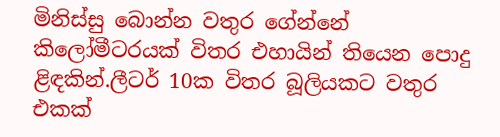මිනිස්සු බොන්න වතුර ගේන්නේ කිලෝමීටරයක් විතර එහායින් තියෙන පොදු ළිඳකින්.ලීටර් 10ක විතර බූලියකට වතුර එකක්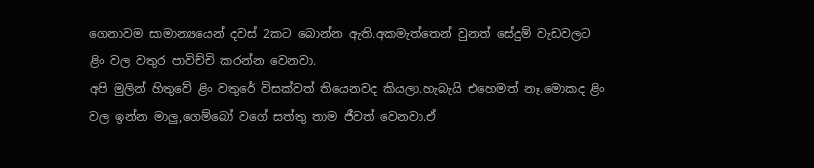ගෙනාවම සාමාන්‍යයෙන් දවස් 2කට බොන්න ඇති.අකමැත්තෙන් වුනත් සේදුම් වැඩවලට ළිං වල වතුර පාවිච්චි කරන්න වෙනවා.
අපි මුලින් හිතුවේ ළිං වතුරේ විසක්වත් තියෙනවද කියලා.හැබැයි එහෙමත් නෑ.මොකද ළිං වල ඉන්න මාලු,ගෙම්බෝ වගේ සත්තු තාම ජීවත් වෙනවා.ඒ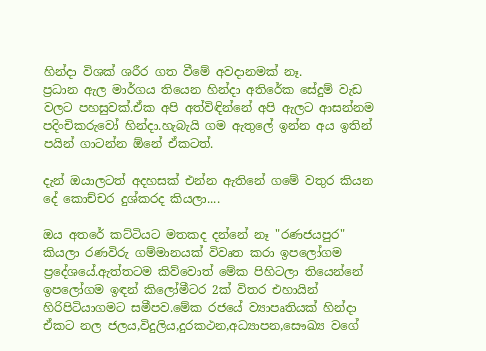හින්දා විශක් ශරීර ගත වීමේ අවදානමක් නෑ.
ප්‍රධාන ඇල මාර්ගය තියෙන හින්දා අතිරේක සේදුම් වැඩ වලට පහසුවක්.ඒක අපි අත්විඳින්නේ අපි ඇලට ආසන්නම පදිංචිකරුවෝ හින්දා.හැබැයි ගම ඇතුලේ ඉන්න අය ඉතින් පයින් ගාටන්න ඕනේ ඒකටත්.

දැන් ඔයාලටත් අදහසක් එන්න ඇතිනේ ගමේ වතුර කියන දේ කොච්චර දුශ්කරද කියලා....

ඔය අතරේ කට්ටියට මතකද දන්නේ නෑ "රණජයපුර" කියලා රණවිරු ගම්මානයක් විවෘත කරා ඉපලෝගම ප්‍රදේශයේ.ඇත්තටම කිව්වොත් මේක පිහිටලා තියෙන්නේ ඉපලෝගම ඉඳන් කිලෝමීටර 2ක් විතර එහායින් හිරිපිටියාගමට සමීපව.මේක රජයේ ව්‍යාපෘතියක් හින්දා ඒකට නල ජලය,විදුලිය,දුරකථන,අධ්‍යාපන,සෞඛ්‍ය වගේ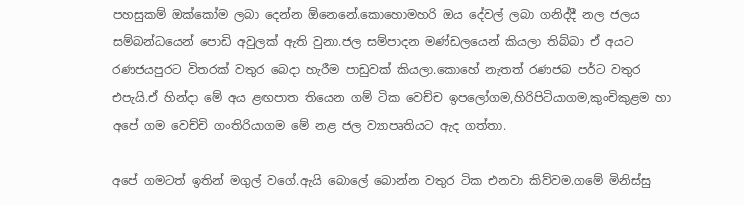පහසුකම් ඔක්කෝම ලබා දෙන්න ඕනෙනේ.කොහොමහරි ඔය දේවල් ලබා ගනිද්දී නල ජලය සම්බන්ධයෙන් පොඩි අවුලක් ඇති වුනා.ජල සම්පාදන මණ්ඩලයෙන් කියලා තිබ්බා ඒ අයට රණජයපුරට විතරක් වතුර බෙදා හැරීම පාඩුවක් කියලා.කොහේ නැතත් රණජබ පර්ට වතුර එපැයි.ඒ හින්දා මේ අය ළඟපාත තියෙන ගම් ටික වෙච්ච ඉපලෝගම,හිරිපිටියාගම,කුංචිකුළම හා අපේ ගම වෙච්චි ගංතිරියාගම ‍මේ නළ ජල ව්‍යාපෘතියට ඇද ගත්තා.

අපේ ගමටත් ඉතින් මගුල් ‍වගේ.ඇයි බොලේ බොන්න වතුර ටික එනවා කිව්වම.ගමේ මිනිස්සු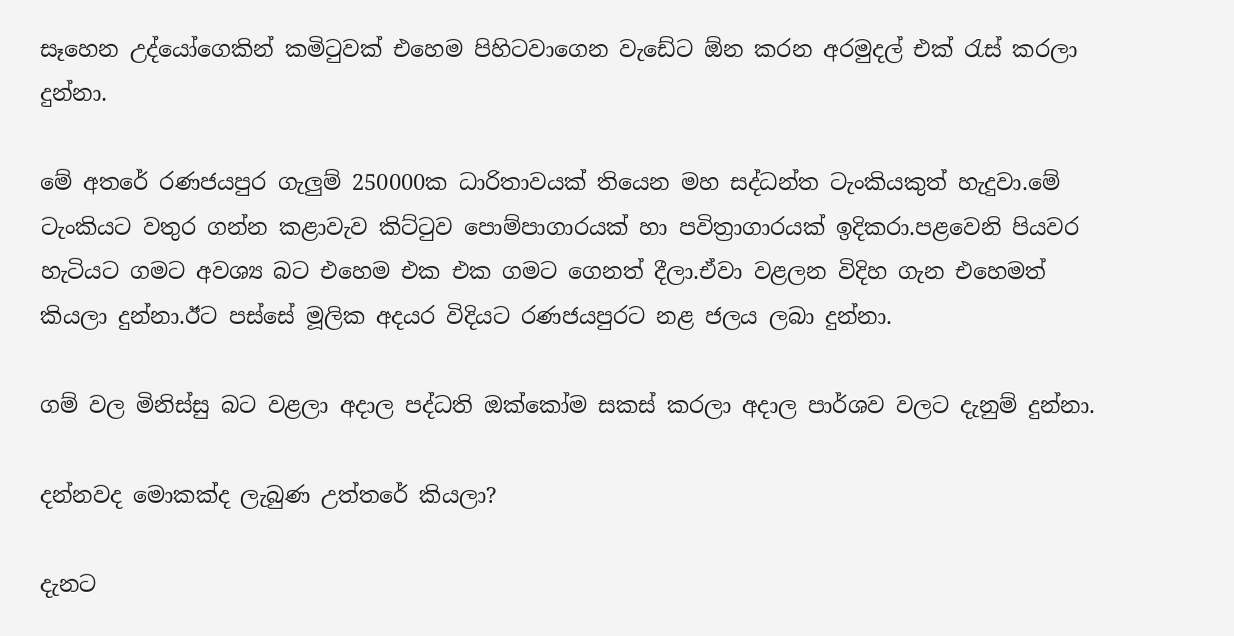සෑහෙන උද්යෝගෙකින් කමිටුවක් එහෙම පිහිටවාගෙන වැඩේට ඕන කරන අරමුදල් එක් රැස් කරලා දුන්නා.

මේ අතරේ රණජයපුර ගැලුම් 250000ක ධාරිතාවයක් තියෙන මහ සද්ධන්ත ටැංකියකුත් හැදුවා.මේ ටැංකියට වතුර ගන්න කළාවැව කිට්ටුව පොම්පාගාරයක් හා පවිත්‍රාගාරයක් ඉදිකරා.පළවෙනි පියවර හැටියට ගමට අවශ්‍ය බට එහෙම එක එක ගමට ගෙනත් දීලා.ඒවා වළලන විදිහ ගැන එහෙමත් කියලා දුන්නා.ඊට පස්සේ මූලික අදයර විදියට රණජයපුරට නළ ජලය ලබා දුන්නා.

ගම් වල මිනිස්සු බට වළලා අදාල පද්ධති ඔක්කෝම සකස් කරලා අදාල පාර්ශව වලට දැනුම් දුන්නා.

දන්නවද මොකක්ද ලැබුණ උත්තරේ කියලා?

දැනට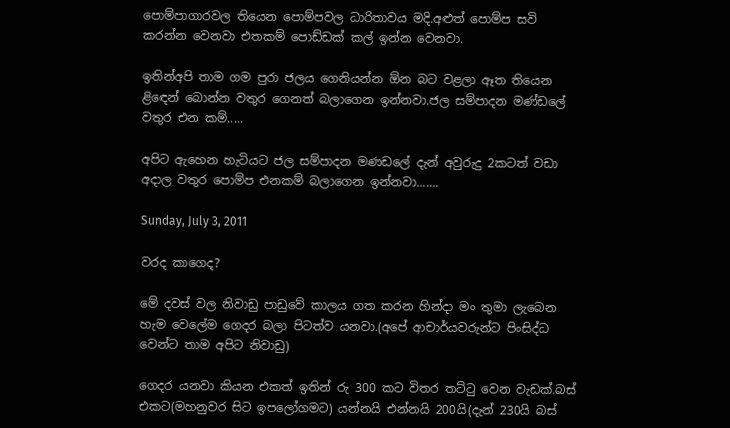පොම්පාගාරවල තියෙන පොම්පවල ධාරිතාවය මදි.අළුත් පොම්ප සවි කරන්න ‍වෙනවා එතකම් පොඩ්ඩක් කල් ඉන්න වෙනවා.

ඉතින්අපි තාම ගම පුරා ජලය ගෙනියන්න ඕන බට වළලා ඈත තියෙන ළිඳෙන් බොන්න වතුර ගෙනත් බලාගෙන ඉන්නවා.ජල සම්පාදන මණ්ඩලේ වතුර එන කම්.....

අපිට ඇහෙන හැටියට ජල සම්පාද‍න මණඩ‍ලේ දැන් අවුරුදු 2කටත් වඩා අදාල වතුර පොම්ප එනකම් බලාගෙන ඉන්නවා.......

Sunday, July 3, 2011

වරද කාගෙද?

මේ දවස් වල නිවාඩු පාඩුවේ කාලය ගත කරන හින්දා මං තුමා ලැබෙන හැම වෙලේම ගෙදර බලා පිටත්ව යනවා.(අපේ ආචාර්යවරුන්ට පිංසිද්ධ වෙන්ට තාම අපිට නිවාඩු)

ගෙදර යනවා කියන එකත් ඉතින් රු 300 කට විතර තට්ටු වෙන වැඩක්.බස් එකට(මහනුවර සිට ඉපලෝගමට) යන්නයි එන්නයි 200යි(දැන් 230යි බස්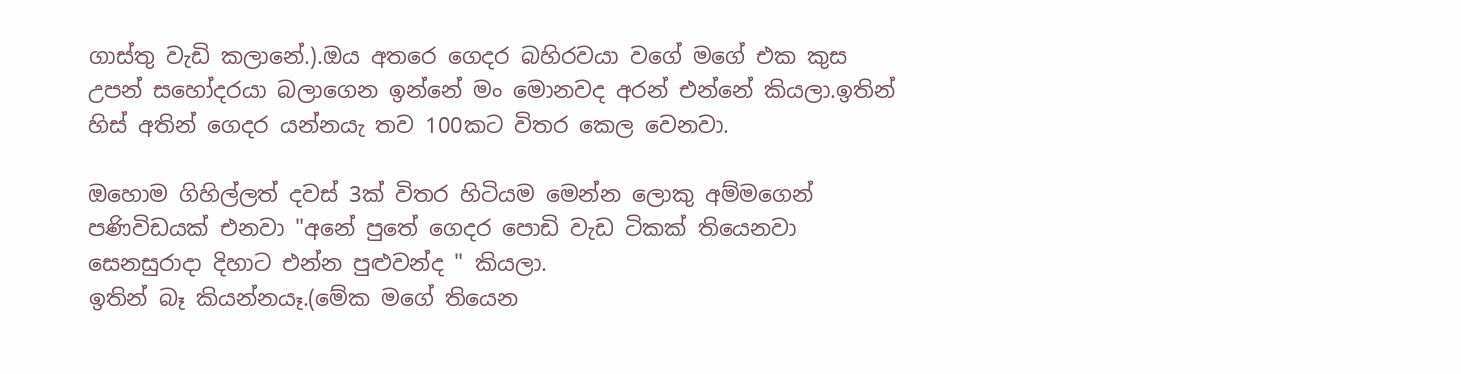ගාස්තු වැඩි කලානේ.).ඔය අතරෙ ගෙදර බහිරවයා වගේ මගේ එක කුස උපන් සහෝදරයා බලාගෙන ඉන්නේ මං මොනවද අරන් එන්නේ කියලා.ඉතින් හිස් අතින් ගෙදර යන්නයැ තව 100කට විතර කෙල වෙනවා.

ඔහොම ගිහිල්ලත් දවස් 3ක් විතර හිටියම මෙන්න ලොකු අම්මගෙන් පණිවිඩයක් එනවා "අනේ පුතේ ගෙදර පොඩි වැඩ ටිකක් තියෙනවා සෙනසුරාදා දිහාට එන්න පුළුවන්ද " කියලා.
ඉතින් බෑ කියන්නයෑ.(මේක මගේ තියෙන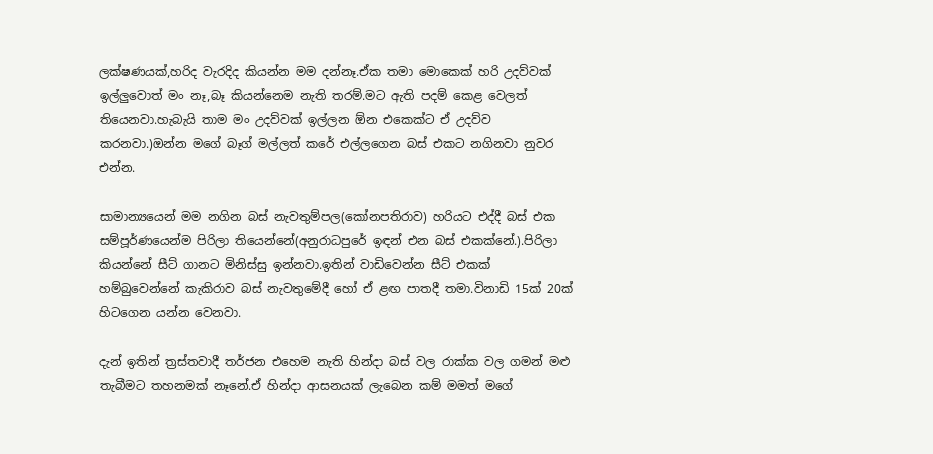ලක්ෂණයක්,හරිද වැරදිද කියන්න මම දන්නෑ.ඒක තමා මොකෙක් හරි උදව්වක් ඉල්ලුවොත් මං නෑ,බෑ කියන්නෙම නැති තරම්.මට ඇති පදම් කෙළ වෙලත් තියෙනවා.හැබැයි තාම මං උදව්වක් ඉල්ලන ඕන එකෙක්ට ඒ උදව්ව කරනවා.)ඔන්න මගේ බෑග් මල්ලත් කරේ එල්ලගෙන බස් එ‍කට නගිනවා නුවර එන්න.

සාමාන්‍යයෙන් මම නගින බස් නැවතුම්පල(කෝනපතිරා‍ව) හරියට එද්දී බස් එක සම්පූර්ණයෙන්ම පිරිලා තියෙන්නේ(අනුරාධපුරේ ඉඳන් එන බස් එකක්නේ.).පිරිලා කියන්නේ සීට් ගානට මිනිස්සු ඉන්නවා.ඉතින් වාඩිවෙන්න සීට් එකක් හම්බුවෙන්නේ කැකිරාව බස් නැවතුමේදී හෝ ඒ ළඟ පාතදී තමා.විනාඩි 15ක් 20ක් හිටගෙන යන්න වෙනවා.

දැන් ඉතින් ත්‍රස්තවාදී තර්ජන එහෙම නැති හින්දා බස් වල රාක්ක වල ගමන් මළු තැබීමට තහනමක් නෑනේ.ඒ හින්දා ආසනයක් ලැබෙන කම් මමත් මගේ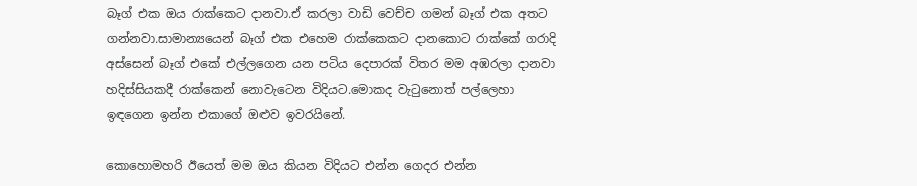බෑග් එක ඔය රාක්කෙට දානවා.ඒ කරලා වාඩි වෙච්ච ගමන් බෑග් එක අතට ගන්නවා.සාමාන්‍යයෙන් බෑග් එක එහෙම රාක්කෙකට දානකොට රාක්කේ ගරාදි අස්සෙන් බෑග් එකේ එල්ලගෙන යන පටිය දෙපාරක් විතර මම අඹරලා දානවා හදිස්සියකදී රාක්කෙන් නොවැටෙන විදියට.මොකද වැටුනොත් පල්ලෙහා ඉඳගෙන ඉන්න එකාගේ ඔළුව ඉවරයිනේ.

කොහොමහරි ඊයෙත් මම ඔය කියන විදියට එන්න ගෙදර එන්න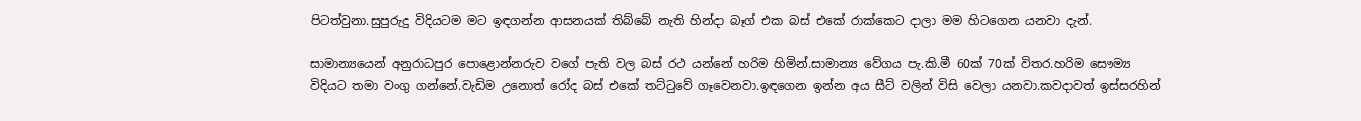පිටත්වුනා.සුපුරුදු විදියටම මට ඉඳගන්න ආසනයක් තිබ්බේ නැති හින්දා බෑග් එක බස් එකේ රාක්කෙට දාලා මම හිටගෙන යනවා දැන්.

සාමාන්‍යයෙන් අනුරාධපුර පොළොන්නරුව වගේ පැති වල බස් රථ යන්නේ හරිම හිමින්.සාමාන්‍ය වේගය පැ.කි.මී 60ක් 70ක් විතර.හරිම සෞම්‍ය විදියට තමා වංගු ගන්නේ.වැඩිම උනොත් රෝද බස් එකේ තට්ටුවේ ගෑවෙනවා.ඉඳගෙන ඉන්න අය සීට් වලින් විසි වෙලා යනවා.කවදාවත් ඉස්සරහින්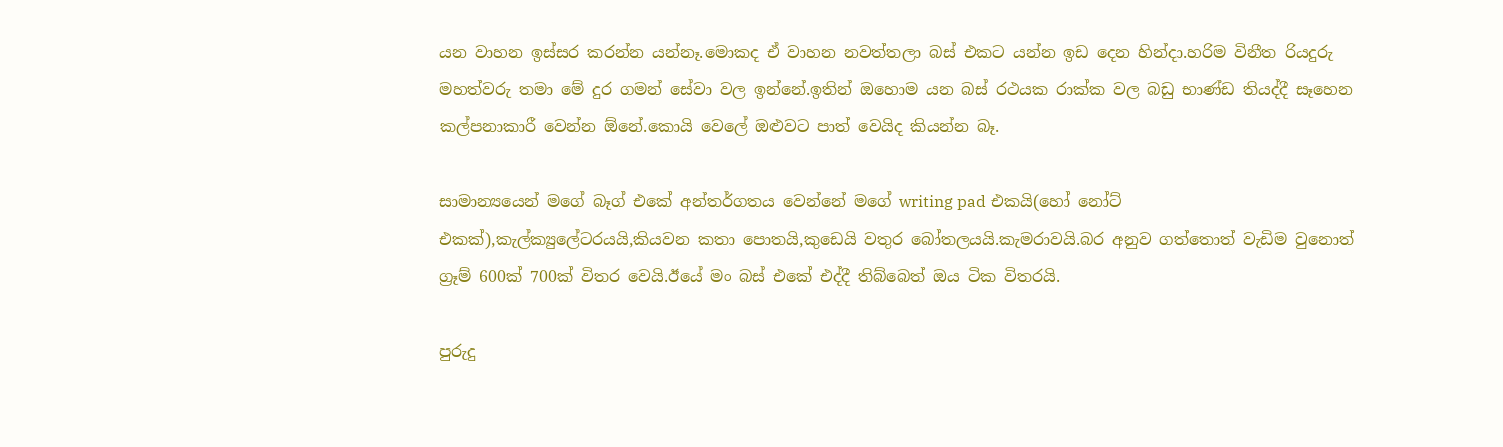යන වාහන ඉස්සර කරන්න යන්නෑ.මොකද ඒ වාහන නවත්තලා බස් එකට යන්න ඉඩ දෙන හින්දා.හරිම විනීත රියදුරු මහත්වරු තමා මේ දුර ගමන් සේවා වල ඉන්නේ.ඉතින් ඔහොම යන බස් රථයක රාක්ක වල බඩු භාණ්ඩ තියද්දී සෑහෙන කල්පනාකාරී වෙන්න ඕනේ.කොයි වෙලේ ඔළුවට පාත් වෙයිද කියන්න බෑ.

සාමාන්‍යයෙන් මගේ බෑග් එකේ අන්තර්ගතය වෙන්නේ මගේ writing pad එකයි(හෝ නෝට් එකක්),කැල්ක්‍යුලේටරයයි,කියවන කතා පොතයි,කුඩෙයි වතුර බෝතලයයි.කැමරාවයි.බර අනුව ගත්තොත් වැඩිම වුනොත් ග්‍රෑම් 600ක් 700ක් විතර වෙයි.ඊයේ මං බස් එකේ එද්දී තිබ්බෙත් ඔය ටික විතරයි.

පුරුදු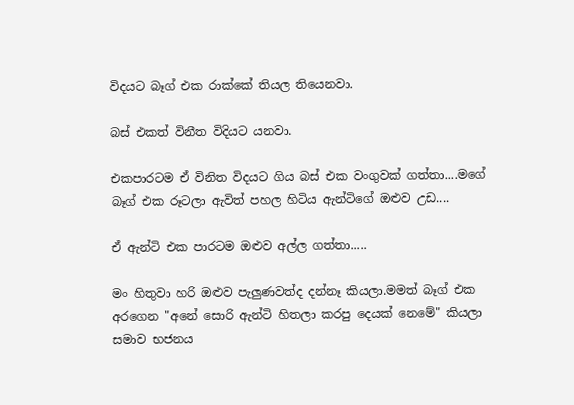විදයට බෑග් එක රාක්කේ තියල තියෙනවා.

බස් එකත් විනීත විදියට යනවා.

එකපාරටම ඒ විනිත විදයට ගිය බස් එක වංගුවක් ගත්තා....මගේ බෑග් එක රූටලා ඇවිත් පහල හිටිය ඇන්ටිගේ ඔළුව උඩ....

ඒ ඇන්ටි එක පාරටම ඔළුව අල්ල ගත්තා.....

මං හිතුවා හරි ඔළුව පැලුණවත්ද දන්නෑ කියලා.මමත් බෑග් එක අරගෙන "අනේ සොරි ඇන්ටි හිතලා කරපු දෙයක් ‍නෙමේ" කියලා සමාව භජනය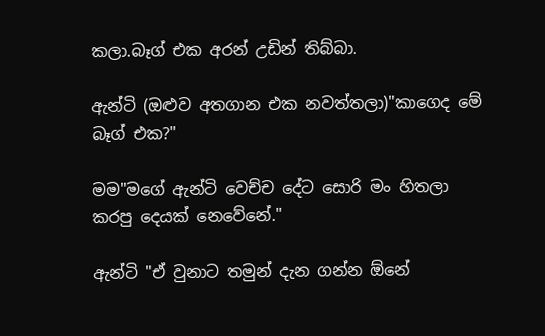කලා.බෑග් එක අරන් උඩින් තිබ්බා.

ඇන්ටි (ඔළුව අතගාන එක නවත්තලා)"කාගෙද මේ බෑග් එක?"

මම"මගේ ඇන්ටි වෙච්ච දේට සොරි මං හිතලා කරපු දෙයක් නෙවේනේ."

ඇන්ටි "ඒ වුනාට තමුන් දැන ගන්න ඕනේ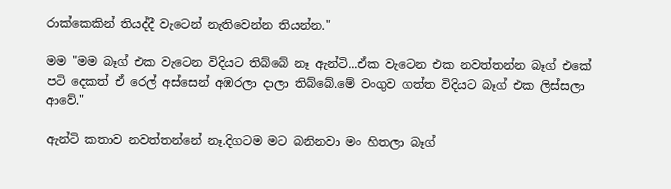රාක්කෙකින් තියද්දී වැටෙන් නැතිවෙන්න තියන්න."

මම "මම බෑග් එක වැටෙන විදියට තිබ්බේ නෑ ඇන්ටි...ඒක වැටෙන එක නවත්තන්න බෑග් එකේ පටි දෙකත් ඒ රෙල් අස්සෙන් අඹරලා දාලා තිබ්බේ.මේ වංගුව ගත්ත විදියට බෑග් එක ලිස්සලා ආවේ."

ඇන්ටි කතාව නවත්තන්නේ නෑ.දිගටම මට බනිනවා මං හිතලා බෑග්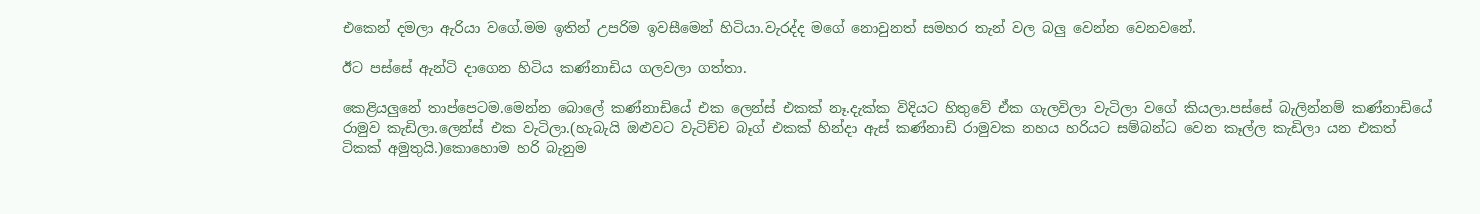එකෙන් දමලා ඇරියා වගේ.මම ඉතින් උපරිම ඉවසීමෙන් හිටියා.වැරද්ද මගේ නොවුනත් සමහර තැන් වල බලු වෙන්න වෙනවනේ.

ඊට පස්සේ ඇන්ටි දාගෙන හිටිය කණ්නාඩිය ගලවලා ගත්තා.

කෙළියලුනේ තාප්පෙටම.මෙන්න බොලේ කණ්නාඩියේ එක ලෙන්ස් එකක් නෑ.දැක්ක විදියට හිතුවේ ඒක ගැලවිලා වැටිලා වගේ කියලා.පස්සේ බැලින්නම් කණ්නාඩියේ රාමුව කැඩිලා.ලෙන්ස් එක වැටිලා.(හැබැයි ඔළුවට වැටිච්ච බෑග් එකක් හින්දා ඇස් කණ්නාඩි රාමුවක නහය හරියට සම්බන්ධ වෙන කෑල්ල කැඩිලා යන එකත් ටිකක් අමුතුයි.)කොහොම හරි බැනුම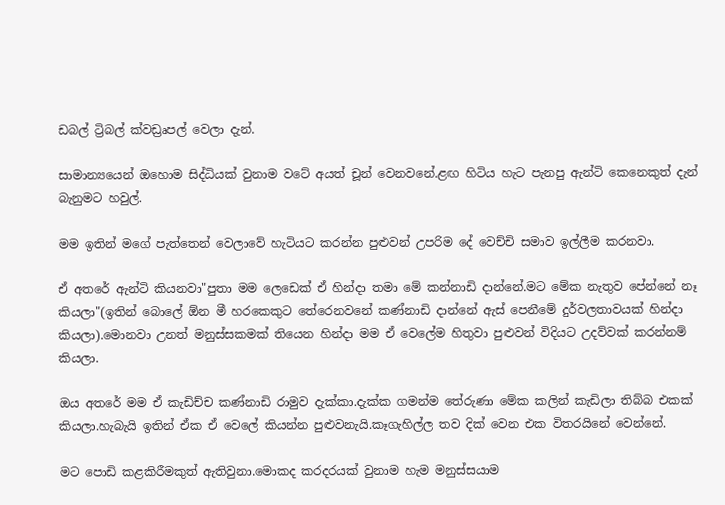ඩබල් ට්‍රිබල් ක්වඩ්‍රෘපල් වෙලා දැන්.

සාමාන්‍යයෙන් ඔහොම සිද්ධියක් වුනාම වටේ අයත් චූන් වෙනවනේ.ළඟ හිටිය හැට පැනපු ඇන්ටි කෙනෙකුත් දැන් බැනුමට හවුල්.

මම ඉතින් මගේ පැත්‍‍තෙන් වෙලාවේ හැටියට කරන්න පුළුවන් උපරිම දේ වෙච්චි සමාව ඉල්ලීම කරනවා.

ඒ අතරේ ඇන්ටි කියනවා"පුතා මම ලෙඩෙක් ඒ හින්දා තමා මේ කන්නාඩි දාන්නේ.මට මේක නැතුව පේන්නේ නෑ කියලා"(ඉතින් බොලේ ඕන මී හරකෙකුට තේරෙනවනේ කණ්නාඩි දාන්නේ ඇස් පෙනීමේ දුර්වලතාවයක් හින්දා කියලා).මොනවා උනත් මනුස්සකමක් තියෙන හින්දා මම ඒ වෙලේම හිතුවා පුළුවන් විදියට උදව්වක් කරන්නම් කියලා.

ඔය අතරේ මම ඒ කැඩිච්ච කණ්නාඩි රාමුව දැක්කා.දැක්ක ගමන්ම ‍තේරුණා මේක කලින් කැඩිලා තිබ්බ එකක් කියලා.හැබැයි ඉතින් ඒක ඒ වෙලේ කියන්න පුළුවනැයි.කෑගැහිල්ල තව දික් වෙන එක විතරයිනේ වෙන්නේ.

මට පොඩි කළකිරීමකුත් ඇතිවුනා.මොකද කරදරයක් වුනාම හැම මනුස්සයාම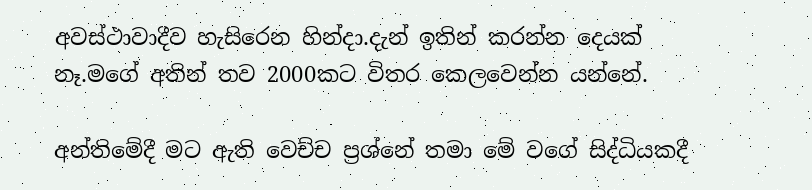අවස්ථාවාදීව හැසිරෙන හින්දා.දැන් ඉතින් කරන්න දෙයක් නෑ.මගේ අතින් තව 2000කට විතර කෙලවෙන්න යන්නේ.

අන්තිමේදී මට ඇති වෙච්ච ප්‍රශ්නේ තමා මේ වගේ සිද්ධියකදී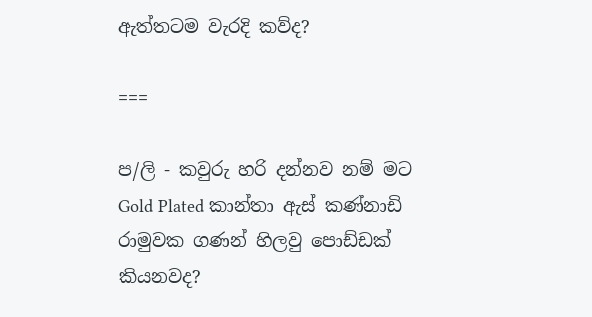ඇත්තටම වැරදි කව්ද?

===

ප/ලි - කවුරු හරි දන්නව නම් මට Gold Plated කාන්තා ඇස් කණ්නාඩි රාමුවක ගණන් හිලවු පොඩ්ඩක් කියනවද?